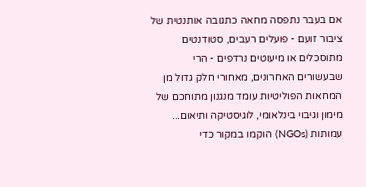אם בעבר נתפסה מחאה כתגובה אותנטית של ציבור זועם - פועלים רעבים, סטודנטים מתוסכלים או מיעוטים נרדפים - הרי שבעשורים האחרונים, מאחורי חלק גדול מן המחאות הפוליטיות עומד מנגנון מתוחכם של מימון וגיבוי בינלאומי, לוגיסטיקה ותיאום...
עמותות (NGOs) הוקמו במקור כדי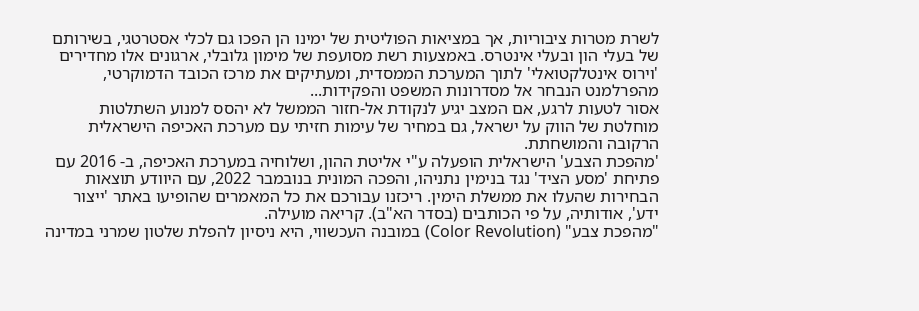לשרת מטרות ציבוריות, אך במציאות הפוליטית של ימינו הן הפכו גם לכלי אסטרטגי, בשירותם של בעלי הון ובעלי אינטרס. באמצעות רשת מסועפת של מימון גלובלי, ארגונים אלו מחדירים 'וירוס אינטלקטואלי' לתוך המערכת הממסדית, ומעתיקים את מרכז הכובד הדמוקרטי, מהפרלמנט הנבחר אל מסדרונות המשפט והפקידות...
אסור לטעות לרגע, אם המצב יגיע לנקודת אל-חזור הממשל לא יהסס למנוע השתלטות מוחלטת של הווק על ישראל, גם במחיר של עימות חזיתי עם מערכת האכיפה הישראלית הרקובה והמושחתת.
'מהפכת הצבע' הישראלית הופעלה ע"י אליטת ההון, ושלוחיה במערכת האכיפה, ב- 2016 עם פתיחת 'מסע הציד' נגד בנימין נתניהו, והפכה המונית בנובמבר 2022, עם היוודע תוצאות הבחירות שהעלו את ממשלת הימין. ריכזנו עבורכם את כל המאמרים שהופיעו באתר 'ייצור ידע', אודותיה, על פי הכותבים (בסדר הא"ב). קריאה מועילה.
"מהפכת צבע" (Color Revolution) במובנה העכשווי, היא ניסיון להפלת שלטון שמרני במדינה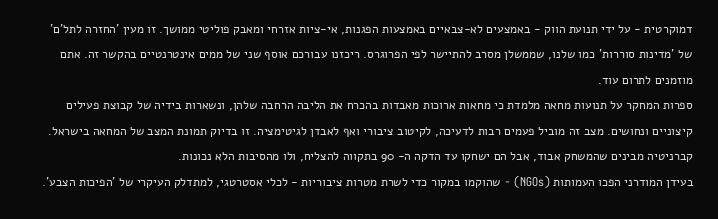דמוקרטית - על ידי תנועת הווק - באמצעים לא-צבאיים באמצעות הפגנות, אי-ציות אזרחי ומאבק פוליטי ממושך. זו מעין 'החזרה לתל'ם' של 'מדינות סוררות' כמו שלנו, שממשלן מסרב להתיישר לפי הפרוגרס. ריכזנו עבורכם אוסף שני של ממים אינטרנטיים בהקשר זה. אתם מוזמנים לתרום עוד.
ספרות המחקר על תנועות מחאה מלמדת כי מחאות ארוכות מאבדות בהכרח את הליבה הרחבה שלהן, ונשארות בידיה של קבוצת פעילים קיצוניים ונחושים. מצב זה מוביל פעמים רבות לדעיכה, לקיטוב ציבורי ואף לאבדן לגיטימציה. זו בדיוק תמונת המצב של המחאה בישראל. קברניטיה מבינים שהמשחק אבוד, אבל הם ישחקו עד הדקה ה- 90 בתקווה להצליח, ולו מהסיבות הלא נכונות.
בעידן המודרני הפכו העמותות (NGOs) - שהוקמו במקור כדי לשרת מטרות ציבוריות - לכלי אסטרטגי, למתדלק העיקרי של 'הפיכות הצבע'.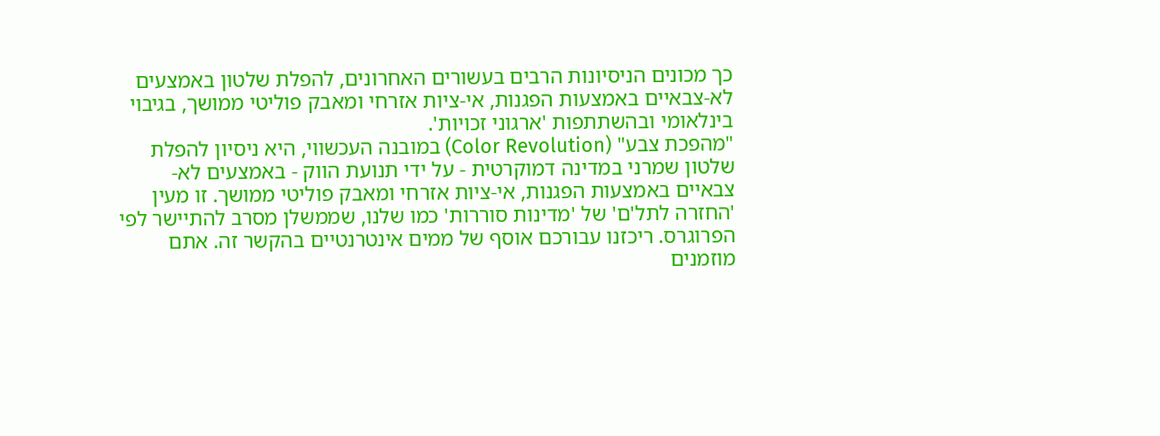כך מכונים הניסיונות הרבים בעשורים האחרונים, להפלת שלטון באמצעים לא-צבאיים באמצעות הפגנות, אי-ציות אזרחי ומאבק פוליטי ממושך, בגיבוי בינלאומי ובהשתתפות 'ארגוני זכויות'.
"מהפכת צבע" (Color Revolution) במובנה העכשווי, היא ניסיון להפלת שלטון שמרני במדינה דמוקרטית - על ידי תנועת הווק - באמצעים לא-צבאיים באמצעות הפגנות, אי-ציות אזרחי ומאבק פוליטי ממושך. זו מעין 'החזרה לתל'ם' של 'מדינות סוררות' כמו שלנו, שממשלן מסרב להתיישר לפי הפרוגרס. ריכזנו עבורכם אוסף של ממים אינטרנטיים בהקשר זה. אתם מוזמנים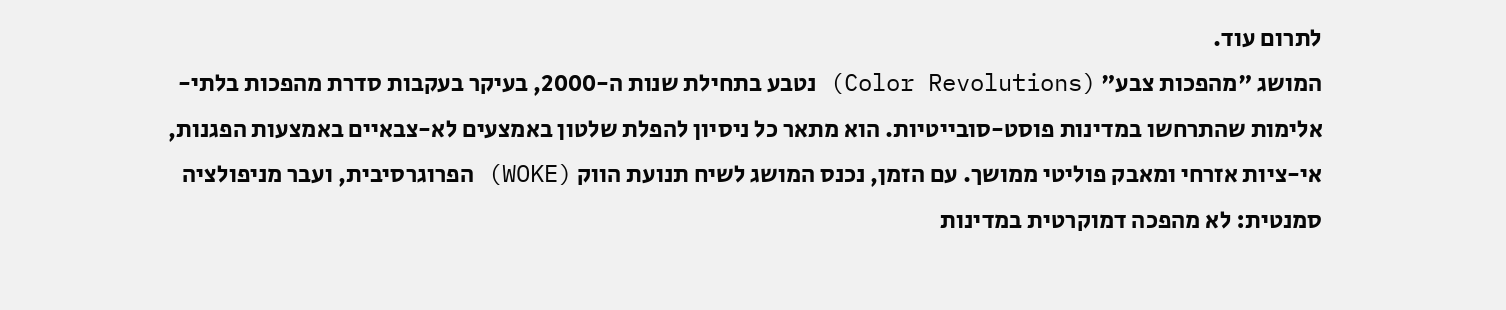לתרום עוד.
המושג "מהפכות צבע" (Color Revolutions) נטבע בתחילת שנות ה-2000, בעיקר בעקבות סדרת מהפכות בלתי-אלימות שהתרחשו במדינות פוסט-סובייטיות. הוא מתאר כל ניסיון להפלת שלטון באמצעים לא-צבאיים באמצעות הפגנות, אי-ציות אזרחי ומאבק פוליטי ממושך. עם הזמן, נכנס המושג לשיח תנועת הווק (WOKE) הפרוגרסיבית, ועבר מניפולציה סמנטית: לא מהפכה דמוקרטית במדינות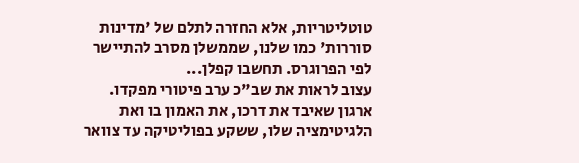טוטליטריות, אלא החזרה לתלם של 'מדינות סוררות' כמו שלנו, שממשלן מסרב להתיישר לפי הפרוגרס. תחשבו קפלן...
עצוב לראות את שב"כ ערב פיטורי מפקדו. ארגון שאיבד את דרכו, את האמון בו ואת הלגיטימציה שלו, ששקע בפוליטיקה עד צוואר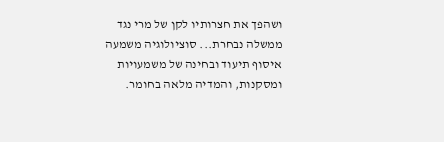ושהפך את חצרותיו לקן של מרי נגד ממשלה נבחרת... סוציולוגיה משמעה איסוף תיעוד ובחינה של משמעויות ומסקנות, והמדיה מלאה בחומר.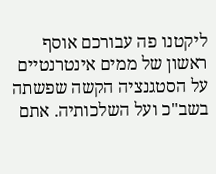ליקטנו פה עבורכם אוסף ראשון של ממים אינטרנטיים על הסטגנציה הקשה שפשתה בשב"כ ועל השלכותיה. אתם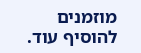מוזמנים להוסיף עוד.